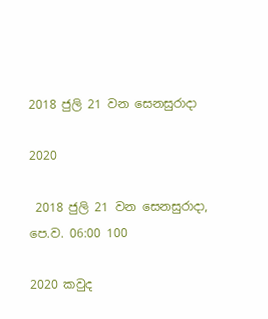2018 ජුලි 21 වන සෙනසුරාදා

2020

 2018 ජුලි 21 වන සෙනසුරාදා, පෙ.ව. 06:00 100

2020 කවුද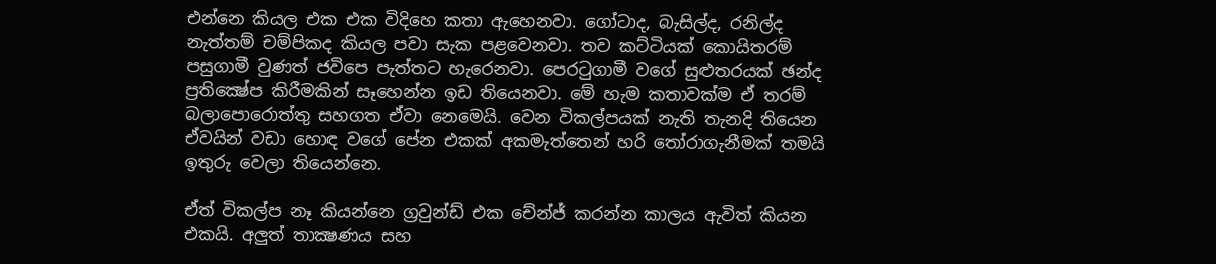එන්නෙ කියල එක එක විදිහෙ කතා ඇහෙනවා. ගෝටාද, බැසිල්ද, රනිල්ද නැත්තම් චම්පිකද කියල පවා සැක පළවෙනවා. තව කට්ටියක් කොයිතරම් පසුගාමී වුණත් ජවිපෙ පැත්තට හැරෙනවා. පෙරටුගාමී වගේ සුළුතරයක් ඡන්ද ප්‍රතික්‍ෂේප කිරීමකින් සෑහෙන්න ඉඩ තියෙනවා. මේ හැම කතාවක්ම ඒ තරම් බලාපොරොත්තු සහගත ඒවා නෙමෙයි. වෙන විකල්පයක් නැති තැනදි තියෙන ඒවයින් වඩා හොඳ වගේ පේන එකක් අකමැත්තෙන් හරි තෝරාගැනීමක් තමයි ඉතුරු වෙලා තියෙන්නෙ.

ඒත් විකල්ප නෑ කියන්නෙ ග්‍රවුන්ඩ් එක චේන්ජ් කරන්න කාලය ඇවිත් කියන එකයි. අලුත් තාක්‍ෂණය සහ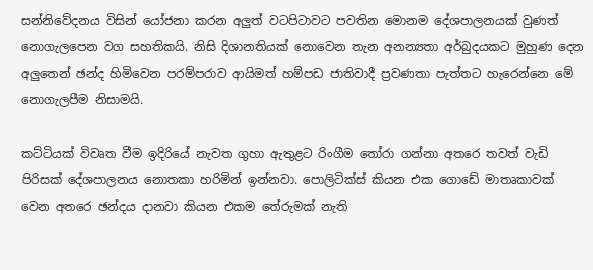සන්නිවේදනය විසින් යෝජනා කරන අලුත් වටපිටාවට පවතින මොනම දේශපාලනයක් වුණත් නොගැලපෙන වග සහතිකයි. නිසි දිශානතියක් නොවෙන තැන අනන්‍යතා අර්බුදයකට මුහුණ දෙන අලුතෙන් ඡන්ද හිමිවෙන පරම්පරාව ආයිමත් හම්පඩ ජාතිවාදී ප්‍රවණතා පැත්තට හැරෙන්නෙ මේ නොගැලපීම නිසාමයි.

කට්ටියක් විවෘත වීම ඉදිරියේ නැවත ගුහා ඇතුළට රිංගීම තෝරා ගන්නා අතරෙ තවත් වැඩි පිරිසක් දේශපාලනය නොතකා හරිමින් ඉන්නවා. පොලිටික්ස් කියන එක ගොඩේ මාතෘකාවක් වෙන අතරෙ ඡන්දය දානවා කියන එකම තේරුමක් නැති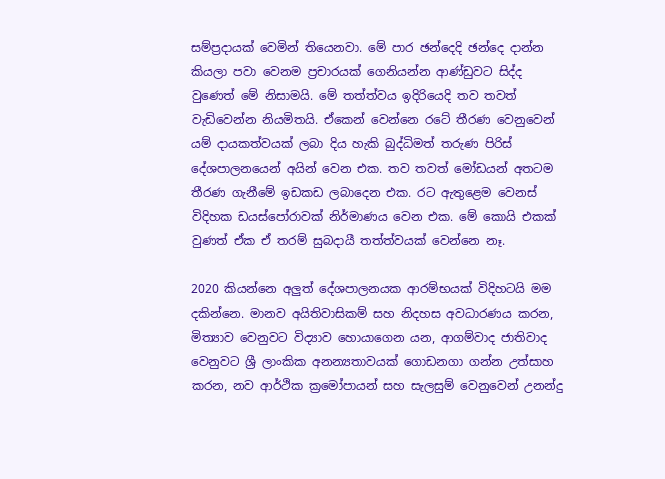සම්ප්‍රදායක් වෙමින් තියෙනවා. මේ පාර ඡන්දෙදි ඡන්දෙ දාන්න කියලා පවා වෙනම ප්‍රචාරයක් ගෙනියන්න ආණ්ඩුවට සිද්ද වුණෙත් මේ නිසාමයි. මේ තත්ත්වය ඉදිරියෙදි තව තවත් වැඩිවෙන්න නියමිතයි. ඒකෙන් වෙන්නෙ රටේ තීරණ වෙනුවෙන් යම් දායකත්වයක් ලබා දිය හැකි බුද්ධිමත් තරුණ පිරිස් දේශපාලනයෙන් අයින් වෙන එක. තව තවත් මෝඩයන් අතටම තීරණ ගැනීමේ ඉඩකඩ ලබාදෙන එක. රට ඇතුළෙම වෙනස් විදිහක ඩයස්පෝරාවක් නිර්මාණය වෙන එක. මේ කොයි එකක් වුණත් ඒක ඒ තරම් සුබදායී තත්ත්වයක් වෙන්නෙ නෑ.

2020 කියන්නෙ අලුත් දේශපාලනයක ආරම්භයක් විදිහටයි මම දකින්නෙ. මානව අයිතිවාසිකම් සහ නිදහස අවධාරණය කරන, මිත්‍යාව වෙනුවට විද්‍යාව හොයාගෙන යන, ආගම්වාද ජාතිවාද වෙනුවට ශ්‍රී ලාංකික අනන්‍යතාවයක් ගොඩනගා ගන්න උත්සාහ කරන, නව ආර්ථික ක්‍රමෝපායන් සහ සැලසුම් වෙනුවෙන් උනන්දු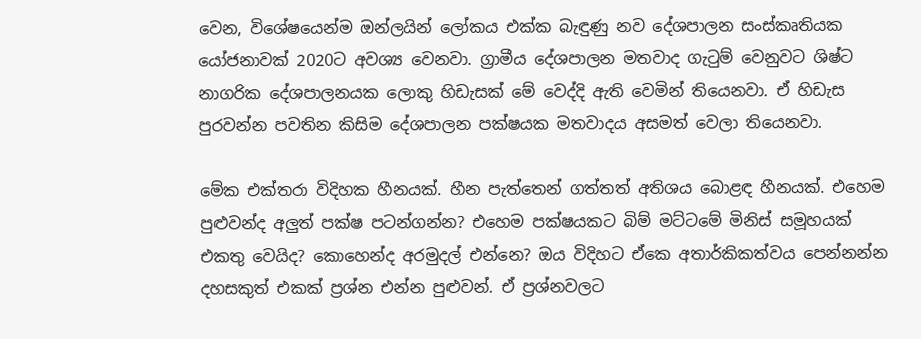වෙන, විශේෂයෙන්ම ඔන්ලයින් ලෝකය එක්ක බැඳුණු නව දේශපාලන සංස්කෘතියක යෝජනාවක් 2020ට අවශ්‍ය වෙනවා. ග්‍රාමීය දේශපාලන මතවාද ගැටුම් වෙනුවට ශිෂ්ට නාගරික දේශපාලනයක ලොකු හිඩැසක් මේ වෙද්දි ඇති වෙමින් තියෙනවා. ඒ හිඩැස පුරවන්න පවතින කිසිම දේශපාලන පක්ෂයක මතවාදය අසමත් වෙලා තියෙනවා.

මේක එක්තරා විදිහක හීනයක්. හීන පැත්තෙන් ගත්තත් අතිශය බොළඳ හීනයක්. එහෙම පුළුවන්ද අලුත් පක්ෂ පටන්ගන්න? එහෙම පක්ෂයකට බිම් මට්ටමේ මිනිස් සමූහයක් එකතු වෙයිද? කොහෙන්ද අරමුදල් එන්නෙ? ඔය විදිහට ඒකෙ අතාර්කිකත්වය පෙන්නන්න දහසකුත් එකක් ප්‍රශ්න එන්න පුළුවන්. ඒ ප්‍රශ්නවලට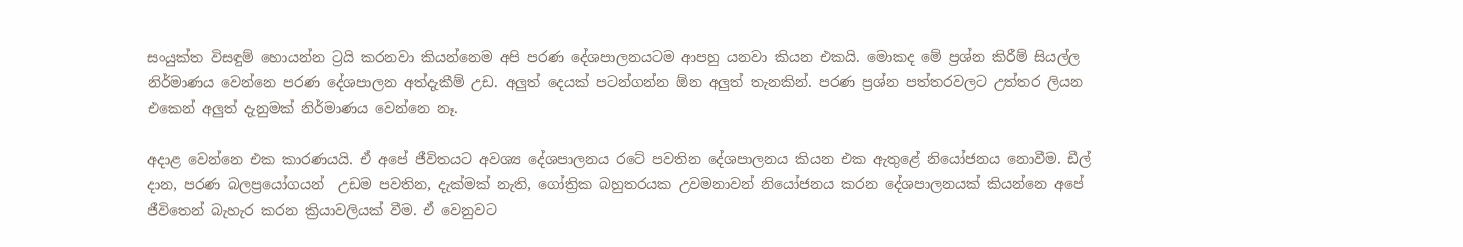සංයුක්ත විසඳුම් හොයන්න ට්‍රයි කරනවා කියන්නෙම අපි පරණ දේශපාලනයටම ආපහු යනවා කියන එකයි. මොකද මේ ප්‍රශ්න කිරීම් සියල්ල නිර්මාණය වෙන්නෙ පරණ දේශපාලන අත්දැකීම් උඩ. අලුත් දෙයක් පටන්ගන්න ඕන අලුත් තැනකින්. පරණ ප්‍රශ්න පත්තරවලට උත්තර ලියන එකෙන් අලුත් දැනුමක් නිර්මාණය වෙන්නෙ නෑ.

අදාළ වෙන්නෙ එක කාරණයයි. ඒ අපේ ජීවිතයට අවශ්‍ය දේශපාලනය රටේ පවතින දේශපාලනය කියන එක ඇතුළේ නියෝජනය නොවීම. ඩීල් දාන, පරණ බලප්‍රයෝගයන්  උඩම පවතින, දැක්මක් නැති, ගෝත්‍රික බහුතරයක උවමනාවන් නියෝජනය කරන දේශපාලනයක් කියන්නෙ අපේ ජීවිතෙන් බැහැර කරන ක්‍රියාවලියක් වීම. ඒ වෙනුවට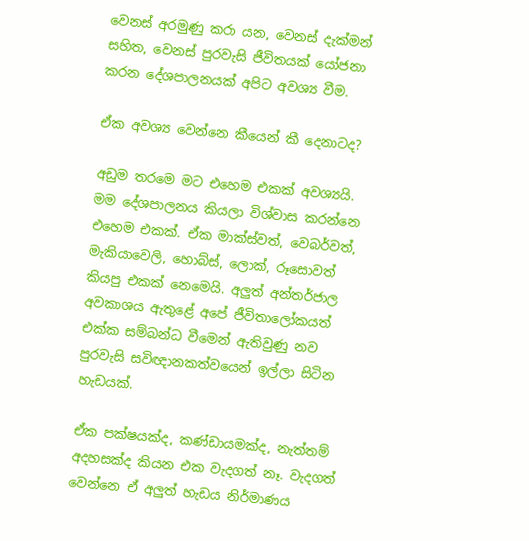වෙනස් අරමුණු කරා යන, වෙනස් දැක්මන් සහිත, වෙනස් පුරවැසි ජීවිතයක් යෝජනා කරන දේශපාලනයක් අපිට අවශ්‍ය වීම.

ඒක අවශ්‍ය වෙන්නෙ කීයෙන් කී දෙනාටද?

අඩුම තරමෙ මට එහෙම එකක් අවශ්‍යයි. මම දේශපාලනය කියලා විශ්වාස කරන්නෙ එහෙම එකක්. ඒක මාක්ස්වත්, වෙබර්වත්, මැකියාවෙලි, හොබ්ස්, ලොක්, රූසොවත් කියපු එකක් නෙමෙයි. අලුත් අන්තර්ජාල අවකාශය ඇතුළේ අපේ ජීවිතාලෝකයත් එක්ක සම්බන්ධ වීමෙන් ඇතිවුණු නව පුරවැසි සවිඥානකත්වයෙන් ඉල්ලා සිටින හැඩයක්.

ඒක පක්ෂයක්ද, කණ්ඩායමක්ද, නැත්තම් අදහසක්ද කියන එක වැදගත් නෑ. වැදගත් වෙන්නෙ ඒ අලුත් හැඩය නිර්මාණය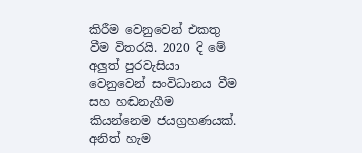කිරීම වෙනුවෙන් එකතු වීම විතරයි. 2020 දි මේ අලුත් පුරවැසියා වෙනුවෙන් සංවිධානය වීම සහ හඬනැගීම කියන්නෙම ජයග්‍රහණයක්. අනිත් හැම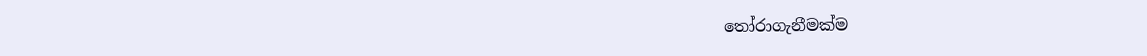තෝරාගැනීමක්ම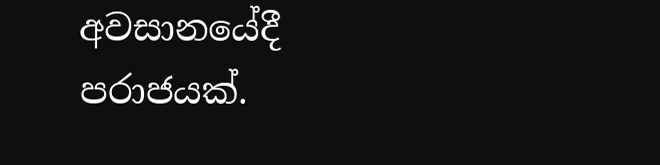අවසානයේදී  පරාජයක්.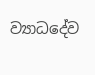ව්‍යාධදේව